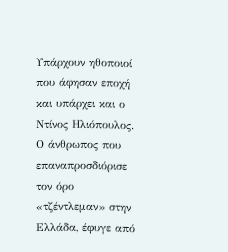Υπάρχουν ηθοποιοί που άφησαν εποχή και υπάρχει και ο Ντίνος Ηλιόπουλος. Ο άνθρωπος που επαναπροσδιόρισε τον όρο «τζέντλεμαν» στην Ελλάδα, έφυγε από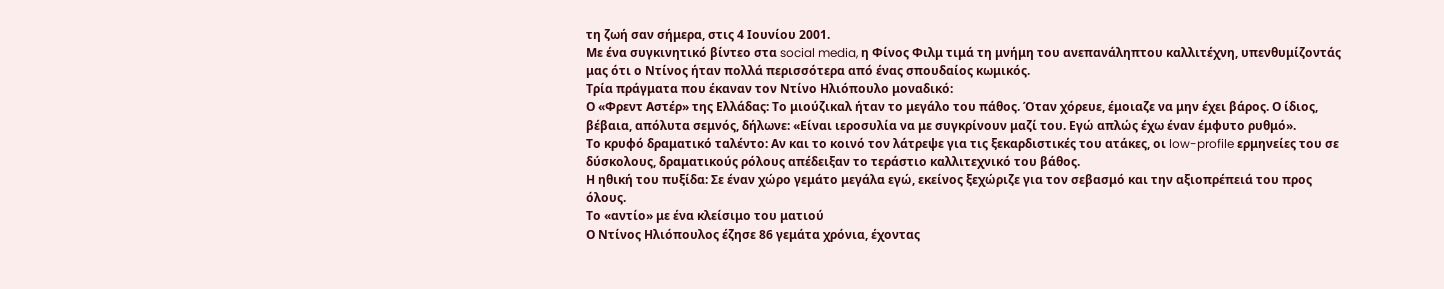τη ζωή σαν σήμερα, στις 4 Ιουνίου 2001.
Με ένα συγκινητικό βίντεο στα social media, η Φίνος Φιλμ τιμά τη μνήμη του ανεπανάληπτου καλλιτέχνη, υπενθυμίζοντάς μας ότι ο Ντίνος ήταν πολλά περισσότερα από ένας σπουδαίος κωμικός.
Τρία πράγματα που έκαναν τον Ντίνο Ηλιόπουλο μοναδικό:
Ο «Φρεντ Αστέρ» της Ελλάδας: Το μιούζικαλ ήταν το μεγάλο του πάθος. Όταν χόρευε, έμοιαζε να μην έχει βάρος. Ο ίδιος, βέβαια, απόλυτα σεμνός, δήλωνε: «Είναι ιεροσυλία να με συγκρίνουν μαζί του. Εγώ απλώς έχω έναν έμφυτο ρυθμό».
Το κρυφό δραματικό ταλέντο: Αν και το κοινό τον λάτρεψε για τις ξεκαρδιστικές του ατάκες, οι low-profile ερμηνείες του σε δύσκολους, δραματικούς ρόλους απέδειξαν το τεράστιο καλλιτεχνικό του βάθος.
Η ηθική του πυξίδα: Σε έναν χώρο γεμάτο μεγάλα εγώ, εκείνος ξεχώριζε για τον σεβασμό και την αξιοπρέπειά του προς όλους.
Το «αντίο» με ένα κλείσιμο του ματιού
Ο Ντίνος Ηλιόπουλος έζησε 86 γεμάτα χρόνια, έχοντας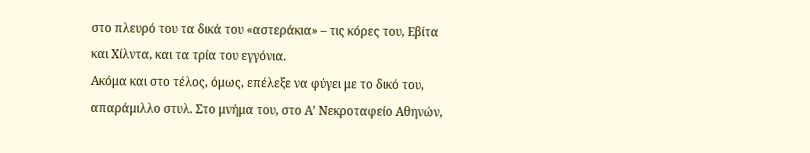στο πλευρό του τα δικά του «αστεράκια» – τις κόρες του, Εβίτα και Χίλντα, και τα τρία του εγγόνια.
Ακόμα και στο τέλος, όμως, επέλεξε να φύγει με το δικό του, απαράμιλλο στυλ. Στο μνήμα του, στο Α’ Νεκροταφείο Αθηνών,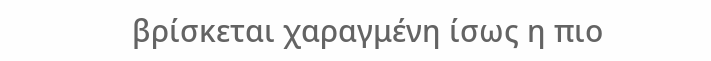βρίσκεται χαραγμένη ίσως η πιο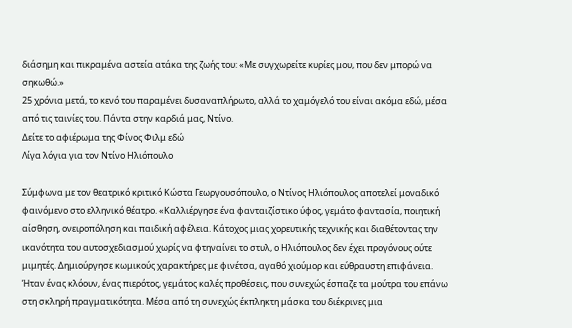διάσημη και πικραμένα αστεία ατάκα της ζωής του: «Με συγχωρείτε κυρίες μου, που δεν μπορώ να σηκωθώ.»
25 χρόνια μετά, το κενό του παραμένει δυσαναπλήρωτο, αλλά το χαμόγελό του είναι ακόμα εδώ, μέσα από τις ταινίες του. Πάντα στην καρδιά μας, Ντίνο.
Δείτε το αφιέρωμα της Φίνος Φιλμ εδώ
Λίγα λόγια για τον Ντίνο Ηλιόπουλο

Σύμφωνα με τον θεατρικό κριτικό Κώστα Γεωργουσόπουλο, ο Ντίνος Ηλιόπουλος αποτελεί μοναδικό φαινόμενο στο ελληνικό θέατρο. «Καλλιέργησε ένα φανταιζίστικο ύφος, γεμάτο φαντασία, ποιητική αίσθηση, ονειροπόληση και παιδική αφέλεια. Κάτοχος μιας χορευτικής τεχνικής και διαθέτοντας την ικανότητα του αυτοσχεδιασμού χωρίς να φτηναίνει το στυλ, ο Ηλιόπουλος δεν έχει προγόνους ούτε μιμητές. Δημιούργησε κωμικούς χαρακτήρες με φινέτσα, αγαθό χιούμορ και εύθραυστη επιφάνεια. Ήταν ένας κλόουν, ένας πιερότος, γεμάτος καλές προθέσεις, που συνεχώς έσπαζε τα μούτρα του επάνω στη σκληρή πραγματικότητα. Μέσα από τη συνεχώς έκπληκτη μάσκα του διέκρινες μια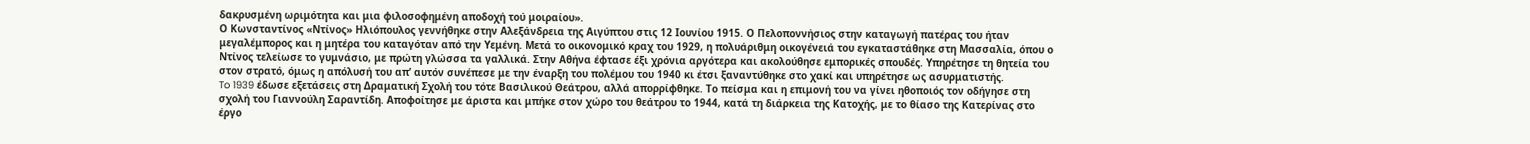δακρυσμένη ωριμότητα και μια φιλοσοφημένη αποδοχή τού μοιραίου».
Ο Κωνσταντίνος «Ντίνος» Ηλιόπουλος γεννήθηκε στην Αλεξάνδρεια της Αιγύπτου στις 12 Ιουνίου 1915. Ο Πελοποννήσιος στην καταγωγή πατέρας του ήταν μεγαλέμπορος και η μητέρα του καταγόταν από την Υεμένη. Μετά το οικονομικό κραχ του 1929, η πολυάριθμη οικογένειά του εγκαταστάθηκε στη Mασσαλία, όπου ο Nτίνος τελείωσε το γυμνάσιο, με πρώτη γλώσσα τα γαλλικά. Στην Αθήνα έφτασε έξι χρόνια αργότερα και ακολούθησε εμπορικές σπουδές. Υπηρέτησε τη θητεία του στον στρατό, όμως η απόλυσή του απ’ αυτόν συνέπεσε με την έναρξη του πολέμου του 1940 κι έτσι ξαναντύθηκε στο χακί και υπηρέτησε ως ασυρματιστής.
To 1939 έδωσε εξετάσεις στη Δραματική Σχολή του τότε Βασιλικού Θεάτρου, αλλά απορρίφθηκε. Το πείσμα και η επιμονή του να γίνει ηθοποιός τον οδήγησε στη σχολή του Γιαννούλη Σαραντίδη. Αποφοίτησε με άριστα και μπήκε στον χώρο του θεάτρου το 1944, κατά τη διάρκεια της Κατοχής, με το θίασο της Κατερίνας στο έργο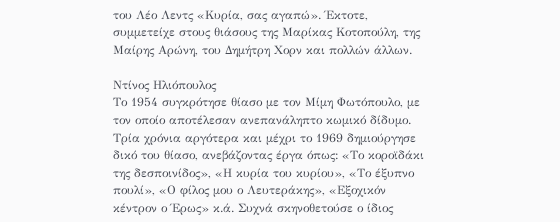του Λέο Λεντς «Κυρία, σας αγαπώ». Έκτοτε, συμμετείχε στους θιάσους της Μαρίκας Κοτοπούλη, της Μαίρης Αρώνη, του Δημήτρη Χορν και πολλών άλλων.

Ντίνος Ηλιόπουλος
Το 1954 συγκρότησε θίασο με τον Μίμη Φωτόπουλο, με τον οποίο αποτέλεσαν ανεπανάληπτο κωμικό δίδυμο. Τρία χρόνια αργότερα και μέχρι το 1969 δημιούργησε δικό του θίασο, ανεβάζοντας έργα όπως: «Το κοροϊδάκι της δεσποινίδος», «Η κυρία του κυρίου», «Το έξυπνο πουλί», «Ο φίλος μου ο Λευτεράκης», «Εξοχικόν κέντρον ο Έρως» κ.ά. Συχνά σκηνοθετούσε ο ίδιος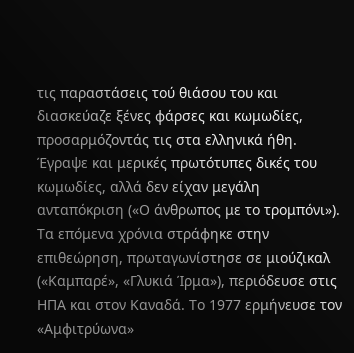τις παραστάσεις τού θιάσου του και διασκεύαζε ξένες φάρσες και κωμωδίες, προσαρμόζοντάς τις στα ελληνικά ήθη. Έγραψε και μερικές πρωτότυπες δικές του κωμωδίες, αλλά δεν είχαν μεγάλη ανταπόκριση («Ο άνθρωπος με το τρομπόνι»).
Τα επόμενα χρόνια στράφηκε στην επιθεώρηση, πρωταγωνίστησε σε μιούζικαλ («Καμπαρέ», «Γλυκιά Ίρμα»), περιόδευσε στις ΗΠΑ και στον Καναδά. Το 1977 ερμήνευσε τον «Αμφιτρύωνα»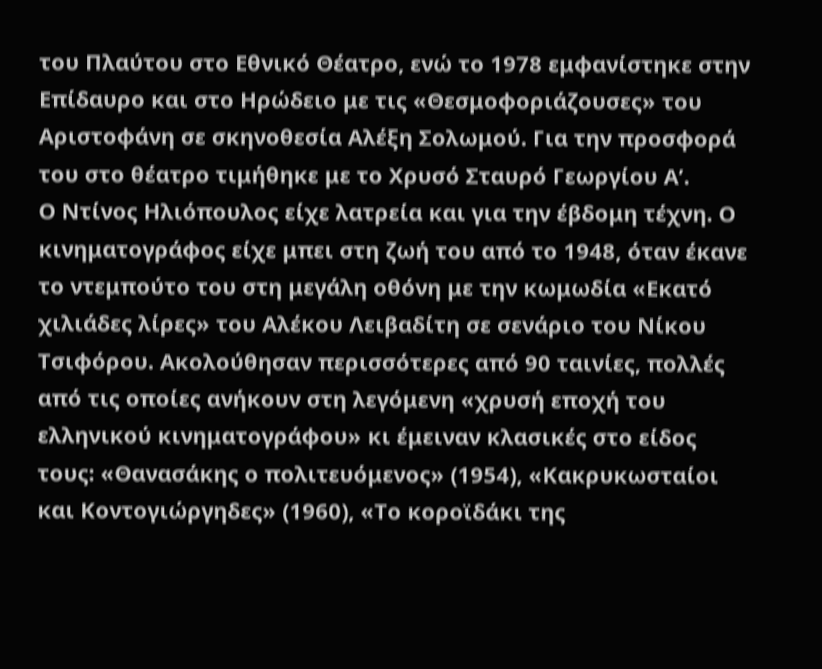του Πλαύτου στο Εθνικό Θέατρο, ενώ το 1978 εμφανίστηκε στην Επίδαυρο και στο Ηρώδειο με τις «Θεσμοφοριάζουσες» του Αριστοφάνη σε σκηνοθεσία Αλέξη Σολωμού. Για την προσφορά του στο θέατρο τιμήθηκε με το Χρυσό Σταυρό Γεωργίου Α’.
Ο Ντίνος Ηλιόπουλος είχε λατρεία και για την έβδομη τέχνη. Ο κινηματογράφος είχε μπει στη ζωή του από το 1948, όταν έκανε το ντεμπούτο του στη μεγάλη οθόνη με την κωμωδία «Εκατό χιλιάδες λίρες» του Αλέκου Λειβαδίτη σε σενάριο του Νίκου Τσιφόρου. Ακολούθησαν περισσότερες από 90 ταινίες, πολλές από τις οποίες ανήκουν στη λεγόμενη «χρυσή εποχή του ελληνικού κινηματογράφου» κι έμειναν κλασικές στο είδος τους: «Θανασάκης ο πολιτευόμενος» (1954), «Κακρυκωσταίοι και Κοντογιώργηδες» (1960), «Το κοροϊδάκι της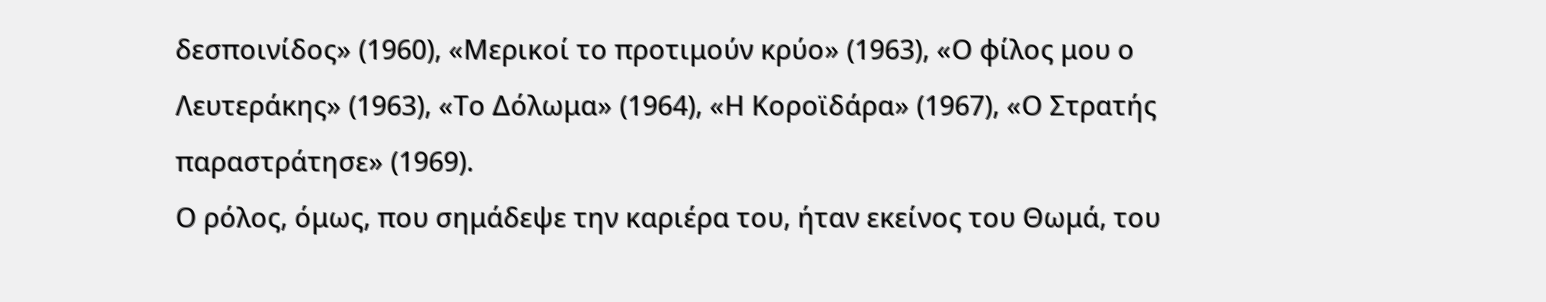δεσποινίδος» (1960), «Μερικοί το προτιμούν κρύο» (1963), «Ο φίλος μου ο Λευτεράκης» (1963), «Το Δόλωμα» (1964), «Η Κοροϊδάρα» (1967), «Ο Στρατής παραστράτησε» (1969).
Ο ρόλος, όμως, που σημάδεψε την καριέρα του, ήταν εκείνος του Θωμά, του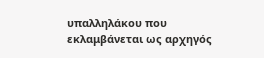υπαλληλάκου που εκλαμβάνεται ως αρχηγός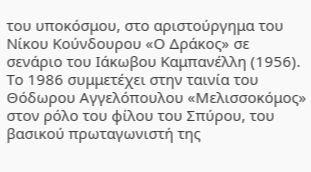του υποκόσμου, στο αριστούργημα του Νίκου Κούνδουρου «Ο Δράκος» σε σενάριο του Ιάκωβου Καμπανέλλη (1956). Το 1986 συμμετέχει στην ταινία του Θόδωρου Αγγελόπουλου «Μελισσοκόμος» στον ρόλο του φίλου του Σπύρου, του βασικού πρωταγωνιστή της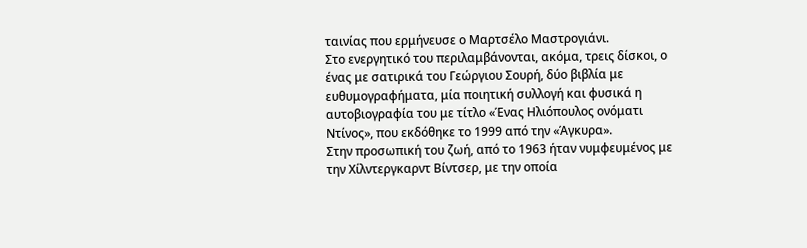ταινίας που ερμήνευσε ο Μαρτσέλο Μαστρογιάνι.
Στο ενεργητικό του περιλαμβάνονται, ακόμα, τρεις δίσκοι, ο ένας με σατιρικά του Γεώργιου Σουρή, δύο βιβλία με ευθυμογραφήματα, μία ποιητική συλλογή και φυσικά η αυτοβιογραφία του με τίτλο «Ένας Hλιόπουλος ονόματι Nτίνος», που εκδόθηκε το 1999 από την «Άγκυρα».
Στην προσωπική του ζωή, από το 1963 ήταν νυμφευμένος με την Χίλντεργκαρντ Βίντσερ, με την οποία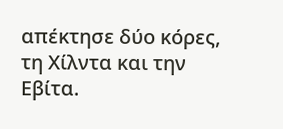απέκτησε δύο κόρες, τη Χίλντα και την Εβίτα.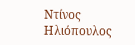Ντίνος Ηλιόπουλος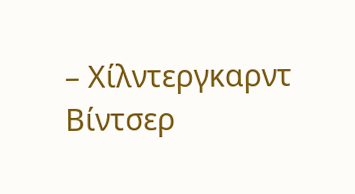– Χίλντεργκαρντ Βίντσερ